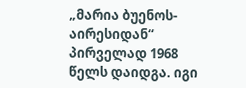„მარია ბუენოს-აირესიდან“ პირველად 1968 წელს დაიდგა. იგი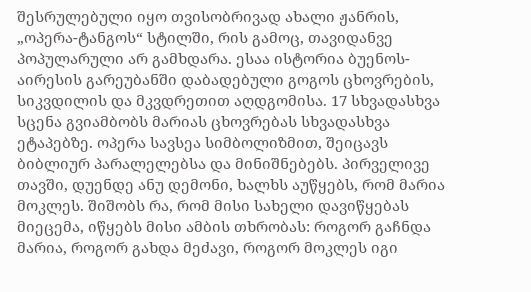შესრულებული იყო თვისობრივად ახალი ჟანრის, „ოპერა-ტანგოს“ სტილში, რის გამოც, თავიდანვე პოპულარული არ გამხდარა. ესაა ისტორია ბუენოს-აირესის გარეუბანში დაბადებული გოგოს ცხოვრების, სიკვდილის და მკვდრეთით აღდგომისა. 17 სხვადასხვა სცენა გვიამბობს მარიას ცხოვრებას სხვადასხვა ეტაპებზე. ოპერა სავსეა სიმბოლიზმით, შეიცავს ბიბლიურ პარალელებსა და მინიშნებებს. პირველივე თავში, დუენდე ანუ დემონი, ხალხს აუწყებს, რომ მარია მოკლეს. შიშობს რა, რომ მისი სახელი დავიწყებას მიეცემა, იწყებს მისი ამბის თხრობას: როგორ გაჩნდა მარია, როგორ გახდა მეძავი, როგორ მოკლეს იგი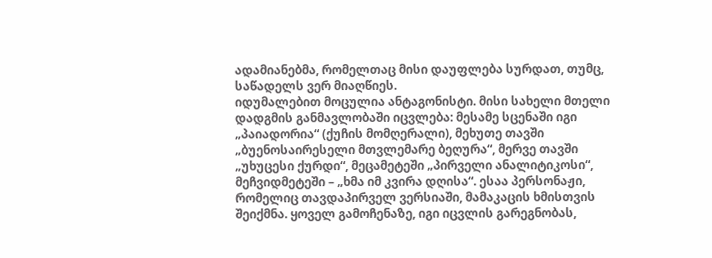ადამიანებმა, რომელთაც მისი დაუფლება სურდათ, თუმც, საწადელს ვერ მიაღწიეს.
იდუმალებით მოცულია ანტაგონისტი. მისი სახელი მთელი დადგმის განმავლობაში იცვლება: მესამე სცენაში იგი „პაიადორია“ (ქუჩის მომღერალი), მეხუთე თავში „ბუენოსაირესელი მთვლემარე ბეღურა“, მერვე თავში „უხუცესი ქურდი“, მეცამეტეში „პირველი ანალიტიკოსი“, მეჩვიდმეტეში – „ხმა იმ კვირა დღისა“. ესაა პერსონაჟი, რომელიც თავდაპირველ ვერსიაში, მამაკაცის ხმისთვის შეიქმნა. ყოველ გამოჩენაზე, იგი იცვლის გარეგნობას,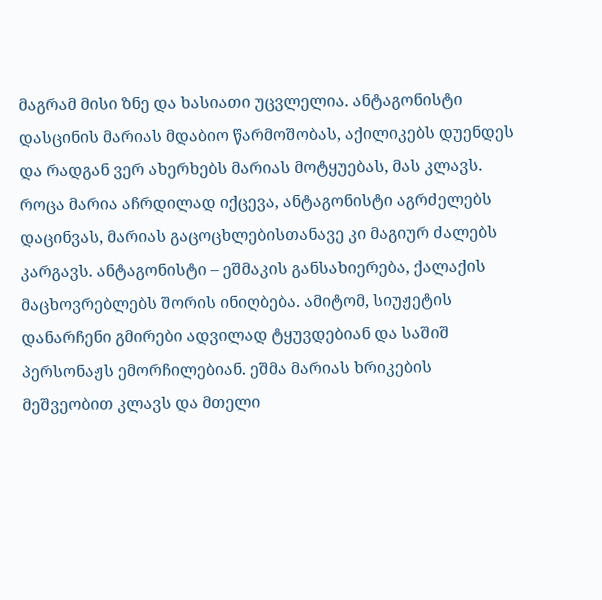მაგრამ მისი ზნე და ხასიათი უცვლელია. ანტაგონისტი დასცინის მარიას მდაბიო წარმოშობას, აქილიკებს დუენდეს და რადგან ვერ ახერხებს მარიას მოტყუებას, მას კლავს. როცა მარია აჩრდილად იქცევა, ანტაგონისტი აგრძელებს დაცინვას, მარიას გაცოცხლებისთანავე კი მაგიურ ძალებს კარგავს. ანტაგონისტი – ეშმაკის განსახიერება, ქალაქის მაცხოვრებლებს შორის ინიღბება. ამიტომ, სიუჟეტის დანარჩენი გმირები ადვილად ტყუვდებიან და საშიშ პერსონაჟს ემორჩილებიან. ეშმა მარიას ხრიკების მეშვეობით კლავს და მთელი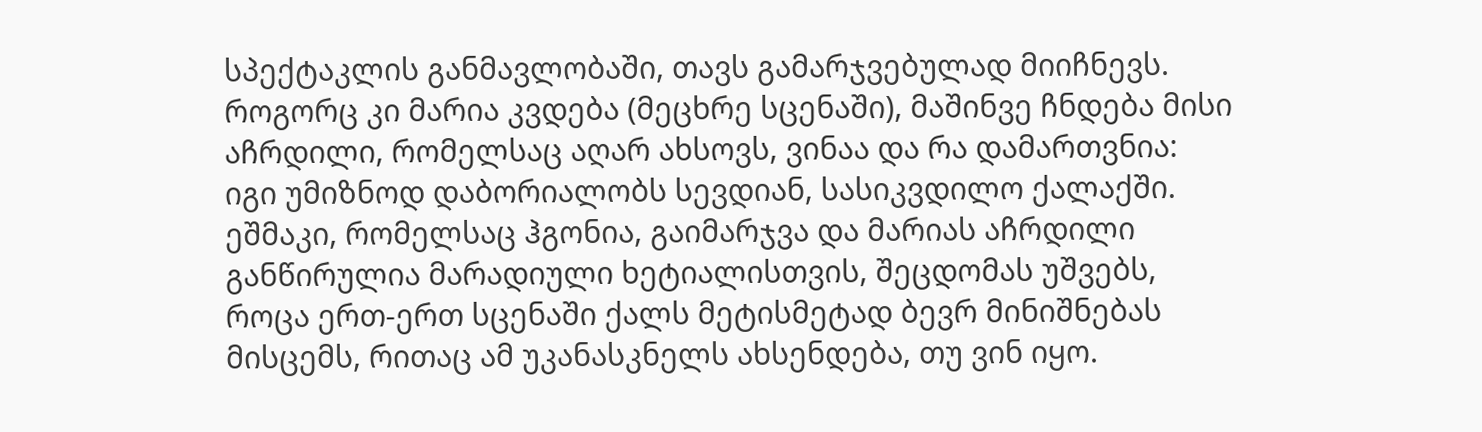სპექტაკლის განმავლობაში, თავს გამარჯვებულად მიიჩნევს.
როგორც კი მარია კვდება (მეცხრე სცენაში), მაშინვე ჩნდება მისი აჩრდილი, რომელსაც აღარ ახსოვს, ვინაა და რა დამართვნია: იგი უმიზნოდ დაბორიალობს სევდიან, სასიკვდილო ქალაქში. ეშმაკი, რომელსაც ჰგონია, გაიმარჯვა და მარიას აჩრდილი განწირულია მარადიული ხეტიალისთვის, შეცდომას უშვებს, როცა ერთ-ერთ სცენაში ქალს მეტისმეტად ბევრ მინიშნებას მისცემს, რითაც ამ უკანასკნელს ახსენდება, თუ ვინ იყო.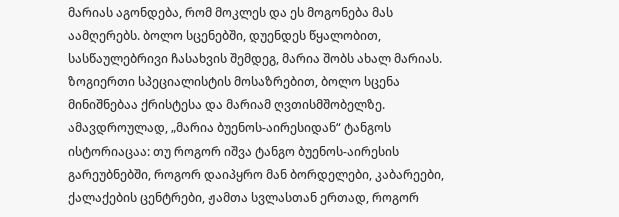მარიას აგონდება, რომ მოკლეს და ეს მოგონება მას აამღერებს. ბოლო სცენებში, დუენდეს წყალობით, სასწაულებრივი ჩასახვის შემდეგ, მარია შობს ახალ მარიას. ზოგიერთი სპეციალისტის მოსაზრებით, ბოლო სცენა მინიშნებაა ქრისტესა და მარიამ ღვთისმშობელზე.
ამავდროულად, „მარია ბუენოს-აირესიდან“ ტანგოს ისტორიაცაა: თუ როგორ იშვა ტანგო ბუენოს-აირესის გარეუბნებში, როგორ დაიპყრო მან ბორდელები, კაბარეები, ქალაქების ცენტრები, ჟამთა სვლასთან ერთად, როგორ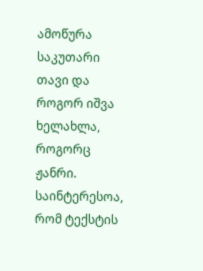ამოწურა საკუთარი თავი და როგორ იშვა ხელახლა, როგორც ჟანრი.
საინტერესოა, რომ ტექსტის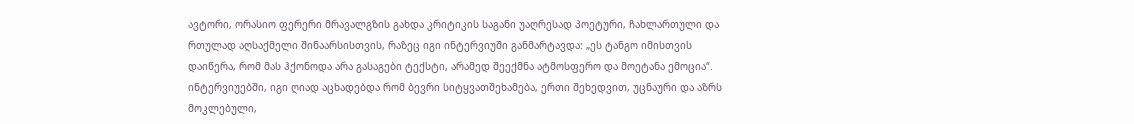ავტორი, ორასიო ფერერი მრავალგზის გახდა კრიტიკის საგანი უაღრესად პოეტური, ჩახლართული და რთულად აღსაქმელი შინაარსისთვის, რაზეც იგი ინტერვიუში განმარტავდა: „ეს ტანგო იმისთვის დაიწერა, რომ მას ჰქონოდა არა გასაგები ტექსტი, არამედ შეექმნა ატმოსფერო და მოეტანა ემოცია“. ინტერვიუებში, იგი ღიად აცხადებდა რომ ბევრი სიტყვათშეხამება, ერთი შეხედვით, უცნაური და აზრს მოკლებული,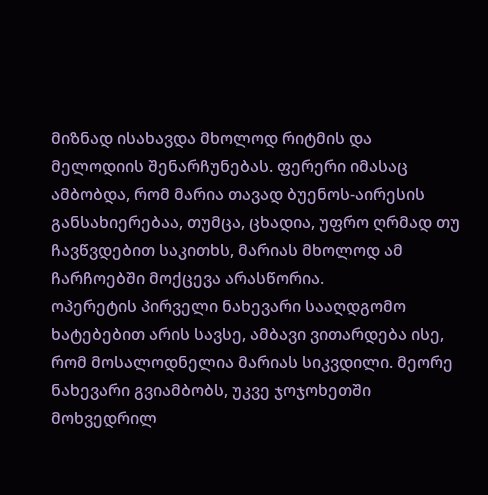მიზნად ისახავდა მხოლოდ რიტმის და მელოდიის შენარჩუნებას. ფერერი იმასაც ამბობდა, რომ მარია თავად ბუენოს-აირესის განსახიერებაა, თუმცა, ცხადია, უფრო ღრმად თუ ჩავწვდებით საკითხს, მარიას მხოლოდ ამ ჩარჩოებში მოქცევა არასწორია.
ოპერეტის პირველი ნახევარი სააღდგომო ხატებებით არის სავსე, ამბავი ვითარდება ისე, რომ მოსალოდნელია მარიას სიკვდილი. მეორე ნახევარი გვიამბობს, უკვე ჯოჯოხეთში მოხვედრილ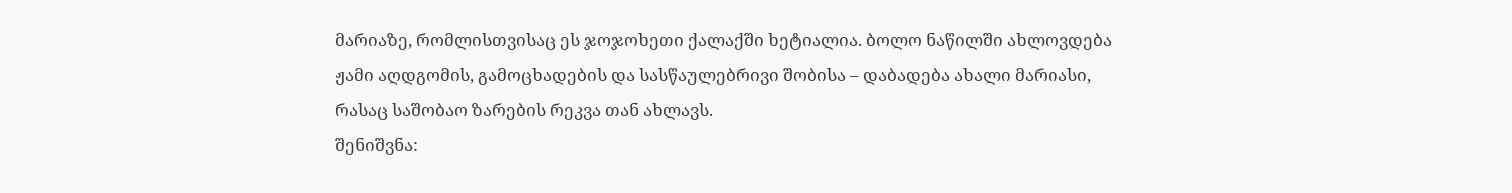მარიაზე, რომლისთვისაც ეს ჯოჯოხეთი ქალაქში ხეტიალია. ბოლო ნაწილში ახლოვდება ჟამი აღდგომის, გამოცხადების და სასწაულებრივი შობისა – დაბადება ახალი მარიასი, რასაც საშობაო ზარების რეკვა თან ახლავს.
შენიშვნა: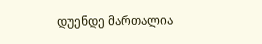დუენდე მართალია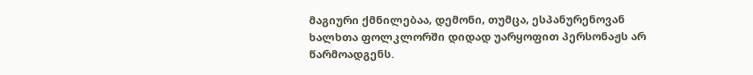მაგიური ქმნილებაა, დემონი, თუმცა, ესპანურენოვან ხალხთა ფოლკლორში დიდად უარყოფით პერსონაჟს არ წარმოადგენს.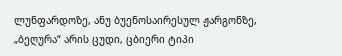ლუნფარდოზე, ანუ ბუენოსაირესულ ჟარგონზე, „ბეღურა“ არის ცუდი, ცბიერი ტიპი